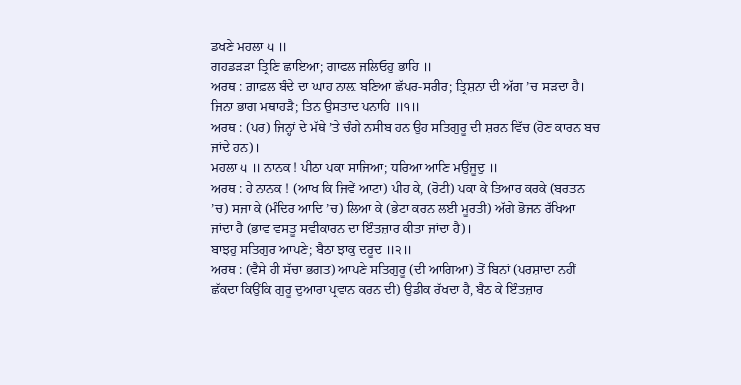ਡਖਣੇ ਮਹਲਾ ੫ ॥
ਗਹਡੜੜਾ ਤ੍ਰਿਣਿ ਛਾਇਆ; ਗਾਫਲ ਜਲਿਓਹੁ ਭਾਹਿ ॥
ਅਰਥ : ਗ਼ਾਫ਼ਲ ਬੰਦੇ ਦਾ ਘਾਹ ਨਾਲ਼ ਬਣਿਆ ਛੱਪਰ-ਸਰੀਰ; ਤ੍ਰਿਸ਼ਨਾ ਦੀ ਅੱਗ ’ਚ ਸੜਦਾ ਹੈ।
ਜਿਨਾ ਭਾਗ ਮਥਾਹੜੈ; ਤਿਨ ਉਸਤਾਦ ਪਨਾਹਿ ॥੧॥
ਅਰਥ : (ਪਰ) ਜਿਨ੍ਹਾਂ ਦੇ ਮੱਥੇ ’ਤੇ ਚੰਗੇ ਨਸੀਬ ਹਨ ਉਹ ਸਤਿਗੁਰੂ ਦੀ ਸ਼ਰਨ ਵਿੱਚ (ਹੋਣ ਕਾਰਨ ਬਚ ਜਾਂਦੇ ਹਨ)।
ਮਹਲਾ ੫ ॥ ਨਾਨਕ ! ਪੀਠਾ ਪਕਾ ਸਾਜਿਆ; ਧਰਿਆ ਆਣਿ ਮਉਜੂਦੁ ॥
ਅਰਥ : ਹੇ ਨਾਨਕ ! (ਆਖ ਕਿ ਜਿਵੇਂ ਆਟਾ) ਪੀਹ ਕੇ, (ਰੋਟੀ) ਪਕਾ ਕੇ ਤਿਆਰ ਕਰਕੇ (ਬਰਤਨ ’ਚ) ਸਜਾ ਕੇ (ਮੰਦਿਰ ਆਦਿ ’ਚ) ਲਿਆ ਕੇ (ਭੇਟਾ ਕਰਨ ਲਈ ਮੂਰਤੀ) ਅੱਗੇ ਭੋਜਨ ਰੱਖਿਆ ਜਾਂਦਾ ਹੈ (ਭਾਵ ਵਸਤੂ ਸਵੀਕਾਰਨ ਦਾ ਇੰਤਜ਼ਾਰ ਕੀਤਾ ਜਾਂਦਾ ਹੈ)।
ਬਾਝਹੁ ਸਤਿਗੁਰ ਆਪਣੇ; ਬੈਠਾ ਝਾਕੁ ਦਰੂਦ ॥੨॥
ਅਰਥ : (ਵੈਸੇ ਹੀ ਸੱਚਾ ਭਗਤ) ਆਪਣੇ ਸਤਿਗੁਰੂ (ਦੀ ਆਗਿਆ) ਤੋਂ ਬਿਨਾਂ (ਪਰਸ਼ਾਦਾ ਨਹੀਂ ਛੱਕਦਾ ਕਿਉਂਕਿ ਗੁਰੂ ਦੁਆਰਾ ਪ੍ਰਵਾਨ ਕਰਨ ਦੀ) ਉਡੀਕ ਰੱਖਦਾ ਹੈ, ਬੈਠ ਕੇ ਇੰਤਜ਼ਾਰ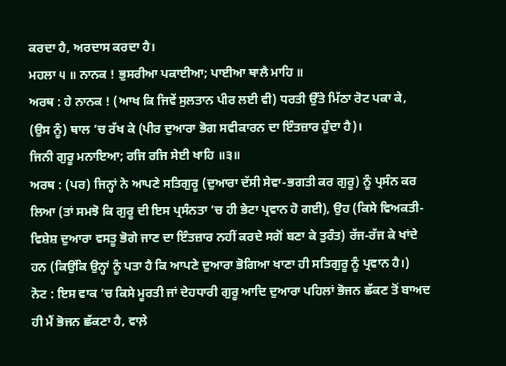ਕਰਦਾ ਹੈ, ਅਰਦਾਸ ਕਰਦਾ ਹੈ।
ਮਹਲਾ ੫ ॥ ਨਾਨਕ ! ਭੁਸਰੀਆ ਪਕਾਈਆ; ਪਾਈਆ ਥਾਲੈ ਮਾਹਿ ॥
ਅਰਥ : ਹੇ ਨਾਨਕ ! (ਆਖ ਕਿ ਜਿਵੇਂ ਸੁਲਤਾਨ ਪੀਰ ਲਈ ਵੀ) ਧਰਤੀ ਉੱਤੇ ਮਿੱਠਾ ਰੋਟ ਪਕਾ ਕੇ, (ਉਸ ਨੂੰ) ਥਾਲ ’ਚ ਰੱਖ ਕੇ (ਪੀਰ ਦੁਆਰਾ ਭੋਗ ਸਵੀਕਾਰਨ ਦਾ ਇੰਤਜ਼ਾਰ ਹੁੰਦਾ ਹੈ)।
ਜਿਨੀ ਗੁਰੂ ਮਨਾਇਆ; ਰਜਿ ਰਜਿ ਸੇਈ ਖਾਹਿ ॥੩॥
ਅਰਥ : (ਪਰ) ਜਿਨ੍ਹਾਂ ਨੇ ਆਪਣੇ ਸਤਿਗੁਰੂ (ਦੁਆਰਾ ਦੱਸੀ ਸੇਵਾ-ਭਗਤੀ ਕਰ ਗੁਰੂ) ਨੂੰ ਪ੍ਰਸੰਨ ਕਰ ਲਿਆ (ਤਾਂ ਸਮਝੋ ਕਿ ਗੁਰੂ ਦੀ ਇਸ ਪ੍ਰਸੰਨਤਾ ’ਚ ਹੀ ਭੇਟਾ ਪ੍ਰਵਾਨ ਹੋ ਗਈ), ਉਹ (ਕਿਸੇ ਵਿਅਕਤੀ-ਵਿਸ਼ੇਸ਼ ਦੁਆਰਾ ਵਸਤੂ ਭੋਗੇ ਜਾਣ ਦਾ ਇੰਤਜ਼ਾਰ ਨਹੀਂ ਕਰਦੇ ਸਗੋਂ ਬਣਾ ਕੇ ਤੁਰੰਤ) ਰੱਜ-ਰੱਜ ਕੇ ਖਾਂਦੇ ਹਨ (ਕਿਉਂਕਿ ਉਨ੍ਹਾਂ ਨੂੰ ਪਤਾ ਹੈ ਕਿ ਆਪਣੇ ਦੁਆਰਾ ਭੋਗਿਆ ਖਾਣਾ ਹੀ ਸਤਿਗੁਰੂ ਨੂੰ ਪ੍ਰਵਾਨ ਹੈ।)
ਨੋਟ : ਇਸ ਵਾਕ ’ਚ ਕਿਸੇ ਮੂਰਤੀ ਜਾਂ ਦੇਹਧਾਰੀ ਗੁਰੂ ਆਦਿ ਦੁਆਰਾ ਪਹਿਲਾਂ ਭੋਜਨ ਛੱਕਣ ਤੋਂ ਬਾਅਦ ਹੀ ਮੈਂ ਭੋਜਨ ਛੱਕਣਾ ਹੈ, ਵਾਲ਼ੇ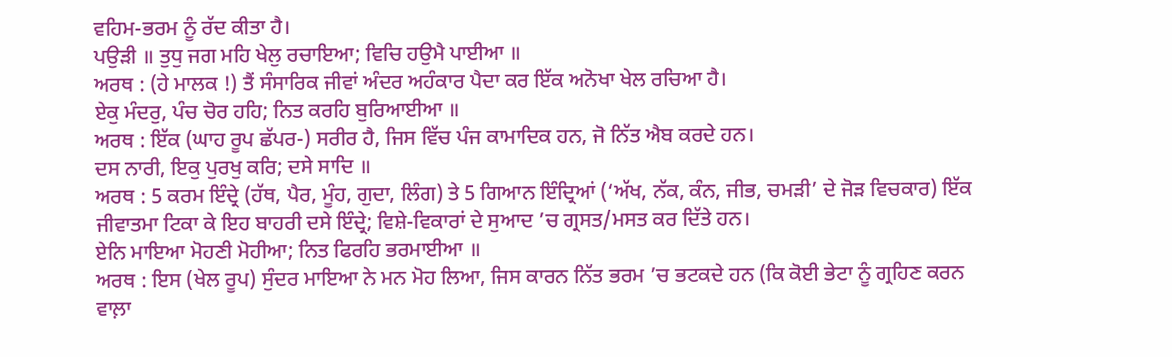ਵਹਿਮ-ਭਰਮ ਨੂੰ ਰੱਦ ਕੀਤਾ ਹੈ।
ਪਉੜੀ ॥ ਤੁਧੁ ਜਗ ਮਹਿ ਖੇਲੁ ਰਚਾਇਆ; ਵਿਚਿ ਹਉਮੈ ਪਾਈਆ ॥
ਅਰਥ : (ਹੇ ਮਾਲਕ !) ਤੈਂ ਸੰਸਾਰਿਕ ਜੀਵਾਂ ਅੰਦਰ ਅਹੰਕਾਰ ਪੈਦਾ ਕਰ ਇੱਕ ਅਨੋਖਾ ਖੇਲ ਰਚਿਆ ਹੈ।
ਏਕੁ ਮੰਦਰੁ, ਪੰਚ ਚੋਰ ਹਹਿ; ਨਿਤ ਕਰਹਿ ਬੁਰਿਆਈਆ ॥
ਅਰਥ : ਇੱਕ (ਘਾਹ ਰੂਪ ਛੱਪਰ-) ਸਰੀਰ ਹੈ, ਜਿਸ ਵਿੱਚ ਪੰਜ ਕਾਮਾਦਿਕ ਹਨ, ਜੋ ਨਿੱਤ ਐਬ ਕਰਦੇ ਹਨ।
ਦਸ ਨਾਰੀ, ਇਕੁ ਪੁਰਖੁ ਕਰਿ; ਦਸੇ ਸਾਦਿ ॥
ਅਰਥ : 5 ਕਰਮ ਇੰਦ੍ਰੇ (ਹੱਥ, ਪੈਰ, ਮੂੰਹ, ਗੁਦਾ, ਲਿੰਗ) ਤੇ 5 ਗਿਆਨ ਇੰਦ੍ਰਿਆਂ (‘ਅੱਖ, ਨੱਕ, ਕੰਨ, ਜੀਭ, ਚਮੜੀ’ ਦੇ ਜੋੜ ਵਿਚਕਾਰ) ਇੱਕ ਜੀਵਾਤਮਾ ਟਿਕਾ ਕੇ ਇਹ ਬਾਹਰੀ ਦਸੇ ਇੰਦ੍ਰੇ; ਵਿਸ਼ੇ-ਵਿਕਾਰਾਂ ਦੇ ਸੁਆਦ ’ਚ ਗ੍ਰਸਤ/ਮਸਤ ਕਰ ਦਿੱਤੇ ਹਨ।
ਏਨਿ ਮਾਇਆ ਮੋਹਣੀ ਮੋਹੀਆ; ਨਿਤ ਫਿਰਹਿ ਭਰਮਾਈਆ ॥
ਅਰਥ : ਇਸ (ਖੇਲ ਰੂਪ) ਸੁੰਦਰ ਮਾਇਆ ਨੇ ਮਨ ਮੋਹ ਲਿਆ, ਜਿਸ ਕਾਰਨ ਨਿੱਤ ਭਰਮ ’ਚ ਭਟਕਦੇ ਹਨ (ਕਿ ਕੋਈ ਭੇਟਾ ਨੂੰ ਗ੍ਰਹਿਣ ਕਰਨ ਵਾਲ਼ਾ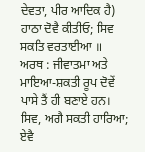ਦੇਵਤਾ, ਪੀਰ ਆਦਿਕ ਹੈ)
ਹਾਠਾ ਦੋਵੈ ਕੀਤੀਓ; ਸਿਵ ਸਕਤਿ ਵਰਤਾਈਆ ॥
ਅਰਥ : ਜੀਵਾਤਮਾ ਅਤੇ ਮਾਇਆ-ਸ਼ਕਤੀ ਰੂਪ ਦੋਵੇਂ ਪਾਸੇ ਤੈਂ ਹੀ ਬਣਾਏ ਹਨ।
ਸਿਵ, ਅਗੈ ਸਕਤੀ ਹਾਰਿਆ; ਏਵੈ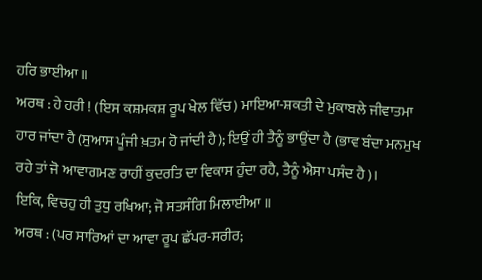ਹਰਿ ਭਾਈਆ ॥
ਅਰਥ : ਹੇ ਹਰੀ ! (ਇਸ ਕਸ਼ਮਕਸ਼ ਰੂਪ ਖੇਲ ਵਿੱਚ) ਮਾਇਆ-ਸ਼ਕਤੀ ਦੇ ਮੁਕਾਬਲੇ ਜੀਵਾਤਮਾ ਹਾਰ ਜਾਂਦਾ ਹੈ (ਸੁਆਸ ਪੂੰਜੀ ਖ਼ਤਮ ਹੋ ਜਾਂਦੀ ਹੈ); ਇਉਂ ਹੀ ਤੈਨੂੰ ਭਾਉਂਦਾ ਹੈ (ਭਾਵ ਬੰਦਾ ਮਨਮੁਖ ਰਹੇ ਤਾਂ ਜੋ ਆਵਾਗਮਣ ਰਾਹੀਂ ਕੁਦਰਤਿ ਦਾ ਵਿਕਾਸ ਹੁੰਦਾ ਰਹੈ, ਤੈਨੂੰ ਐਸਾ ਪਸੰਦ ਹੈ)।
ਇਕਿ, ਵਿਚਹੁ ਹੀ ਤੁਧੁ ਰਖਿਆ; ਜੋ ਸਤਸੰਗਿ ਮਿਲਾਈਆ ॥
ਅਰਥ : (ਪਰ ਸਾਰਿਆਂ ਦਾ ਆਵਾ ਰੂਪ ਛੱਪਰ-ਸਰੀਰ;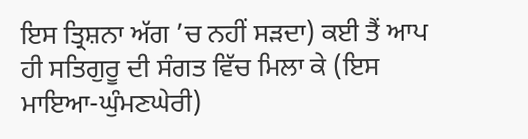ਇਸ ਤ੍ਰਿਸ਼ਨਾ ਅੱਗ ’ਚ ਨਹੀਂ ਸੜਦਾ) ਕਈ ਤੈਂ ਆਪ ਹੀ ਸਤਿਗੁਰੂ ਦੀ ਸੰਗਤ ਵਿੱਚ ਮਿਲਾ ਕੇ (ਇਸ ਮਾਇਆ-ਘੁੰਮਣਘੇਰੀ)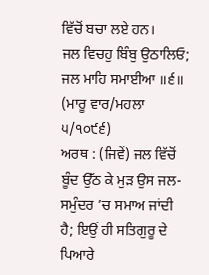ਵਿੱਚੋਂ ਬਚਾ ਲਏ ਹਨ।
ਜਲ ਵਿਚਹੁ ਬਿੰਬੁ ਉਠਾਲਿਓ; ਜਲ ਮਾਹਿ ਸਮਾਈਆ ॥੬॥ (ਮਾਰੂ ਵਾਰ/ਮਹਲਾ ੫/੧੦੯੬)
ਅਰਥ : (ਜਿਵੇਂ) ਜਲ ਵਿੱਚੋਂ ਬੂੰਦ ਉੱਠ ਕੇ ਮੁੜ ਉਸ ਜਲ-ਸਮੁੰਦਰ ’ਚ ਸਮਾਅ ਜਾਂਦੀ ਹੈ; ਇਉਂ ਹੀ ਸਤਿਗੁਰੂ ਦੇ ਪਿਆਰੇ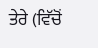ਤੇਰੇ (ਵਿੱਚੋਂ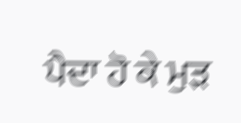ਪੈਦਾ ਹੋ ਕੇ ਮੁੜ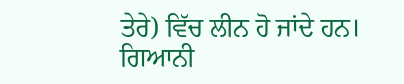ਤੇਰੇ) ਵਿੱਚ ਲੀਨ ਹੋ ਜਾਂਦੇ ਹਨ।
ਗਿਆਨੀ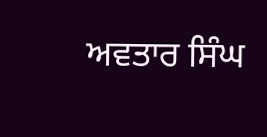ਅਵਤਾਰ ਸਿੰਘ